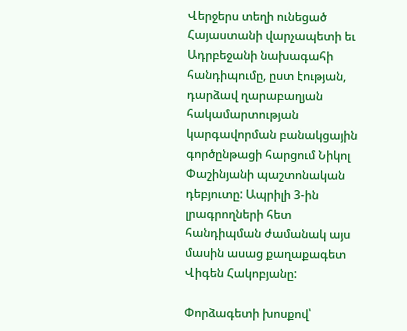Վերջերս տեղի ունեցած Հայաստանի վարչապետի եւ Ադրբեջանի նախագահի հանդիպումը, ըստ էության, դարձավ ղարաբաղյան հակամարտության կարգավորման բանակցային գործընթացի հարցում Նիկոլ Փաշինյանի պաշտոնական դեբյուտը: Ապրիլի 3-ին լրագրողների հետ հանդիպման ժամանակ այս մասին ասաց քաղաքագետ Վիգեն Հակոբյանը:

Փորձագետի խոսքով՝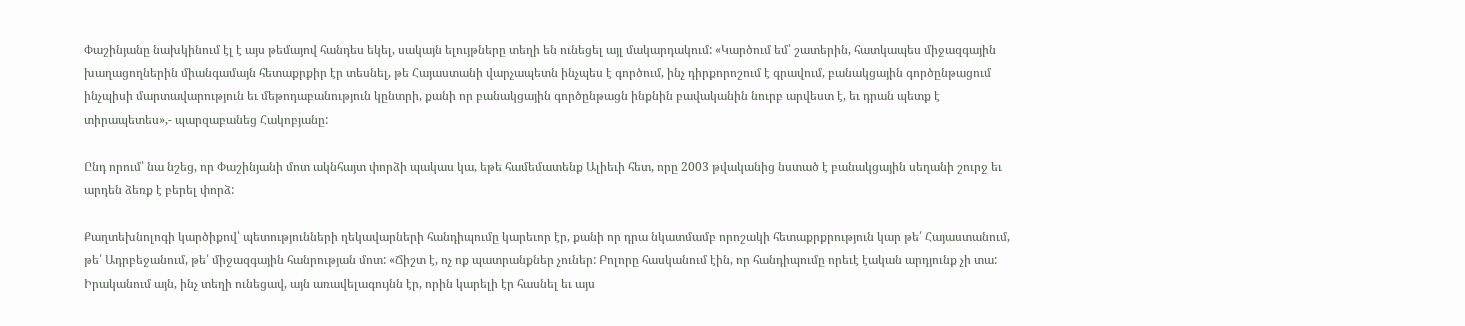Փաշինյանը նախկինում էլ է այս թեմայով հանդես եկել, սակայն ելույթները տեղի են ունեցել այլ մակարդակում: «Կարծում եմ՝ շատերին, հատկապես միջազգային խաղացողներին միանգամայն հետաքրքիր էր տեսնել, թե Հայաստանի վարչապետն ինչպես է գործում, ինչ դիրքորոշում է գրավում, բանակցային գործընթացում ինչպիսի մարտավարություն եւ մեթոդաբանություն կընտրի, քանի որ բանակցային գործընթացն ինքնին բավականին նուրբ արվեստ է, եւ դրան պետք է տիրապետես»,- պարզաբանեց Հակոբյանը:

Ընդ որում՝ նա նշեց, որ Փաշինյանի մոտ ակնհայտ փորձի պակաս կա, եթե համեմատենք Ալիեւի հետ, որը 2003 թվականից նստած է բանակցային սեղանի շուրջ եւ արդեն ձեռք է բերել փորձ:

Քաղտեխնոլոգի կարծիքով՝ պետությունների ղեկավարների հանդիպումը կարեւոր էր, քանի որ դրա նկատմամբ որոշակի հետաքրքրություն կար թե՛ Հայաստանում, թե՛ Ադրբեջանում, թե՛ միջազգային հանրության մոտ: «Ճիշտ է, ոչ ոք պատրանքներ չուներ: Բոլորը հասկանում էին, որ հանդիպումը որեւէ էական արդյունք չի տա: Իրականում այն, ինչ տեղի ունեցավ, այն առավելագույնն էր, որին կարելի էր հասնել եւ այս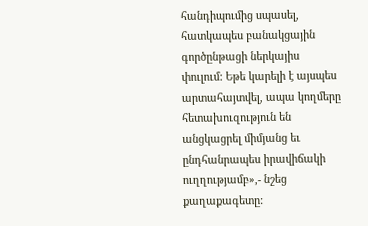հանդիպումից սպասել, հատկապես բանակցային գործընթացի ներկայիս փուլում: Եթե կարելի է այսպես արտահայտվել, ապա կողմերը հետախուզություն են անցկացրել միմյանց եւ ընդհանրապես իրավիճակի ուղղությամբ»,- նշեց քաղաքագետը: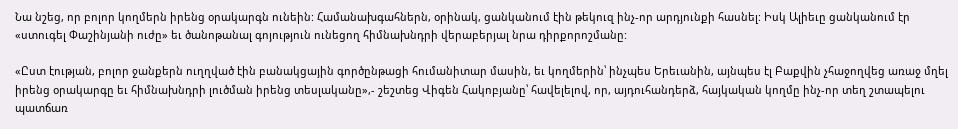Նա նշեց, որ բոլոր կողմերն իրենց օրակարգն ունեին: Համանախգահներն, օրինակ, ցանկանում էին թեկուզ ինչ-որ արդյունքի հասնել: Իսկ Ալիեւը ցանկանում էր «ստուգել Փաշինյանի ուժը» եւ ծանոթանալ գոյություն ունեցող հիմնախնդրի վերաբերյալ նրա դիրքորոշմանը:

«Ըստ էության, բոլոր ջանքերն ուղղված էին բանակցային գործընթացի հումանիտար մասին, եւ կողմերին՝ ինչպես Երեւանին, այնպես էլ Բաքվին չհաջողվեց առաջ մղել իրենց օրակարգը եւ հիմնախնդրի լուծման իրենց տեսլականը»,- շեշտեց Վիգեն Հակոբյանը՝ հավելելով, որ, այդուհանդերձ, հայկական կողմը ինչ-որ տեղ շտապելու  պատճառ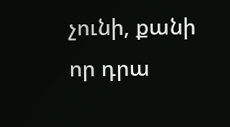չունի, քանի որ դրա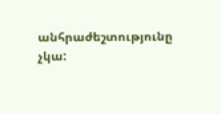անհրաժեշտությունը չկա: